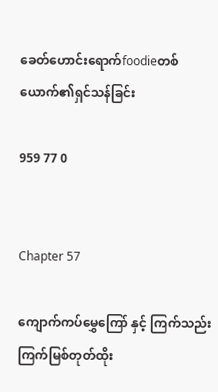ခေတ်ဟောင်းရောက်foodieတစ်ယောက်၏ရှင်သန်ခြင်း

959 77 0


Chapter 57

ကျောက်ကပ်မွှေကြော် နှင့် ကြက်သည်းကြက်မြစ်တုတ်ထိုး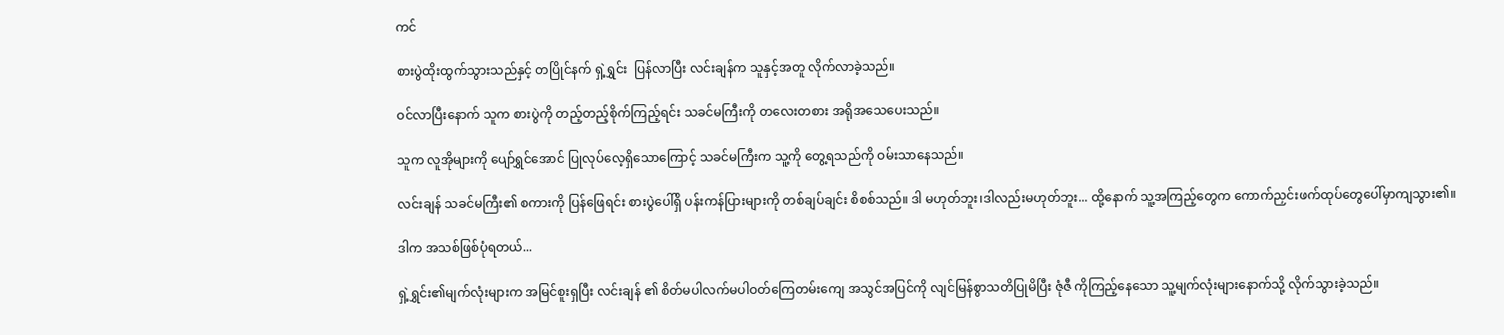ကင်

စားပွဲထိုးထွက်သွားသည်နှင့် တပြိုင်နက် ရှဲ့ရွှင်း  ပြန်လာပြီး လင်းချန်က သူနှင့်အတူ လိုက်လာခဲ့သည်။

ဝင်လာပြီးနောက် သူက စားပွဲကို တည့်တည့်စိုက်ကြည့်ရင်း သခင်မကြီးကို တလေးတစား အရိုအသေပေးသည်။

သူက လူအိုများကို ပျော်ရွှင်အောင် ပြုလုပ်လေ့ရှိသောကြောင့် သခင်မကြီးက သူ့ကို တွေ့ရသည်ကို ဝမ်းသာနေသည်။

လင်းချန် သခင်မကြီး၏ စကားကို ပြန်ဖြေရင်း စားပွဲပေါ်ရှိ ပန်းကန်ပြားများကို တစ်ချပ်ချင်း စိစစ်သည်။ ဒါ မဟုတ်ဘူး၊ဒါလည်းမဟုတ်ဘူး... ထို့နောက် သူ့အကြည့်တွေက ကောက်ညှင်းဖက်ထုပ်တွေပေါ်မှာကျသွား၏။

ဒါက အသစ်ဖြစ်ပုံရတယ်...

ရှဲ့ရွှင်း၏မျက်လုံးများက အမြင်စူးရှပြီး လင်းချန် ၏ စိတ်မပါလက်မပါဝတ်ကြေတမ်းကျေ အသွင်အပြင်ကို လျင်မြန်စွာသတိပြုမိပြီး ဇုံဇီ ကိုကြည့်နေသော သူ့မျက်လုံးများနောက်သို့ လိုက်သွားခဲ့သည်။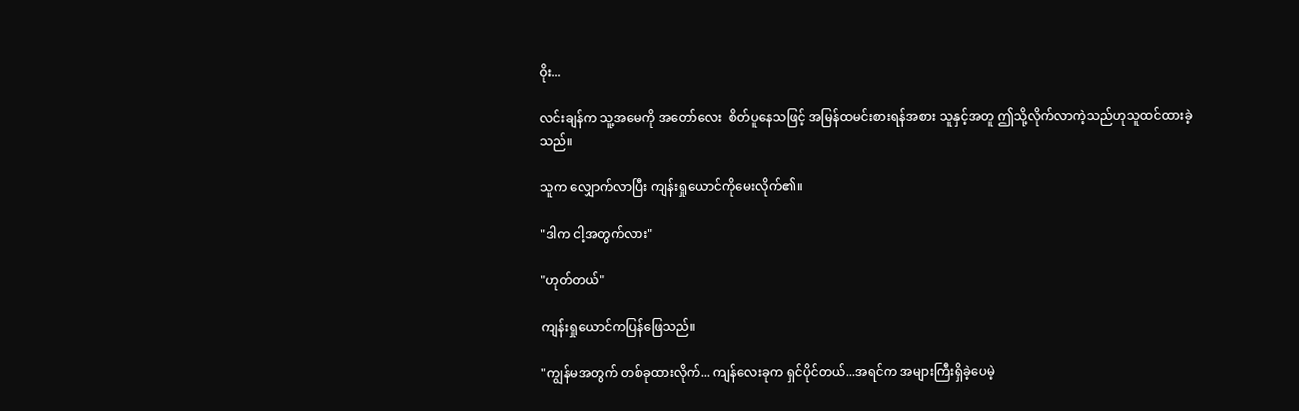ဝိုး...

လင်းချန်က သူ့အမေကို အတော်လေး  စိတ်ပူနေသဖြင့် အမြန်ထမင်းစားရန်အစား သူနှင့်အတူ ဤသို့လိုက်လာကဲ့သည်ဟုသူထင်ထားခဲ့သည်။

သူက လျှောက်လာပြီး ကျန်းရှုယောင်ကိုမေးလိုက်၏။

"ဒါက ငါ့အတွက်လား"

"ဟုတ်တယ်"

ကျန်းရှုယောင်ကပြန်ဖြေသည်။

"ကျွန်မအတွက် တစ်ခုထားလိုက်... ကျန်လေးခုက ရှင်ပိုင်တယ်...အရင်က အများကြီးရှိခဲ့ပေမဲ့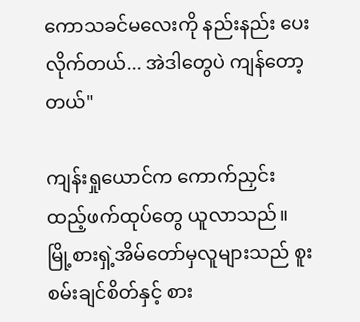ကောသခင်မလေးကို နည်းနည်း ပေးလိုက်တယ်... အဲဒါတွေပဲ ကျန်တော့တယ်"

ကျန်းရှုယောင်က ကောက်ညှင်းထည့်ဖက်ထုပ်တွေ ယူလာသည်။ မြို့စားရှဲ့အိမ်တော်မှလူများသည် စူးစမ်းချင်စိတ်နှင့် စား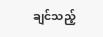ချင်သည့်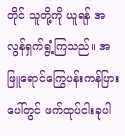တိုင် သူတို့ကို ယူရန် အလွန်ရှက်ရွံ့ကြသည်။ အဖြူရောင်ကြွေပန်းကန်ပြားပေါ်တွင် ဖက်ထုပ်ငါးခုပါ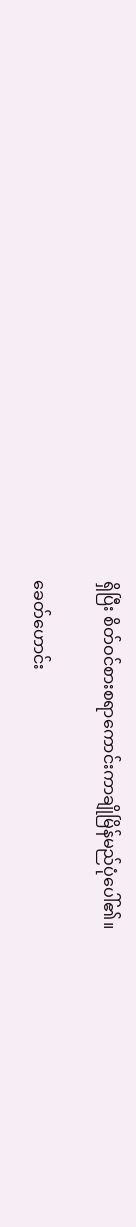ရှိပြီး စိတ်ဝင်စားစရာကောင်းကာချိုမြိန်မည်ပုံပေါ်၏။

ခေတ်ဟောင်း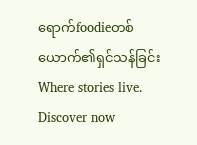ရောက်foodieတစ်ယောက်၏ရှင်သန်ခြင်းWhere stories live. Discover now